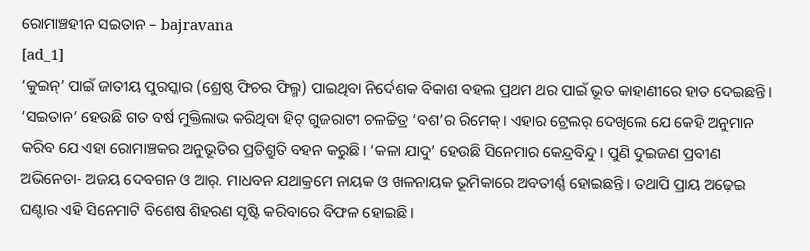ରୋମାଞ୍ଚହୀନ ସଇତାନ – bajravana
[ad_1]
‘କୁଇନ୍’ ପାଇଁ ଜାତୀୟ ପୁରସ୍କାର (ଶ୍ରେଷ୍ଠ ଫିଚର ଫିଲ୍ମ) ପାଇଥିବା ନିର୍ଦେଶକ ବିକାଶ ବହଲ ପ୍ରଥମ ଥର ପାଇଁ ଭୂତ କାହାଣୀରେ ହାତ ଦେଇଛନ୍ତି। ‘ସଇତାନ’ ହେଉଛି ଗତ ବର୍ଷ ମୁକ୍ତିଲାଭ କରିଥିବା ହିଟ୍ ଗୁଜରାଟୀ ଚଳଚ୍ଚିତ୍ର ‘ବଶ’ର ରିମେକ୍। ଏହାର ଟ୍ରେଲର୍ ଦେଖିଲେ ଯେ କେହି ଅନୁମାନ କରିବ ଯେ ଏହା ରୋମାଞ୍ଚକର ଅନୁଭୂତିର ପ୍ରତିଶ୍ରୁତି ବହନ କରୁଛି। ‘କଳା ଯାଦୁ’ ହେଉଛି ସିନେମାର କେନ୍ଦ୍ରବିନ୍ଦୁ। ପୁଣି ଦୁଇଜଣ ପ୍ରବୀଣ ଅଭିନେତା- ଅଜୟ ଦେବଗନ ଓ ଆର୍. ମାଧବନ ଯଥାକ୍ରମେ ନାୟକ ଓ ଖଳନାୟକ ଭୂମିକାରେ ଅବତୀର୍ଣ୍ଣ ହୋଇଛନ୍ତି। ତଥାପି ପ୍ରାୟ ଅଢ଼େଇ ଘଣ୍ଟାର ଏହି ସିନେମାଟି ବିଶେଷ ଶିହରଣ ସୃଷ୍ଟି କରିବାରେ ବିଫଳ ହୋଇଛି।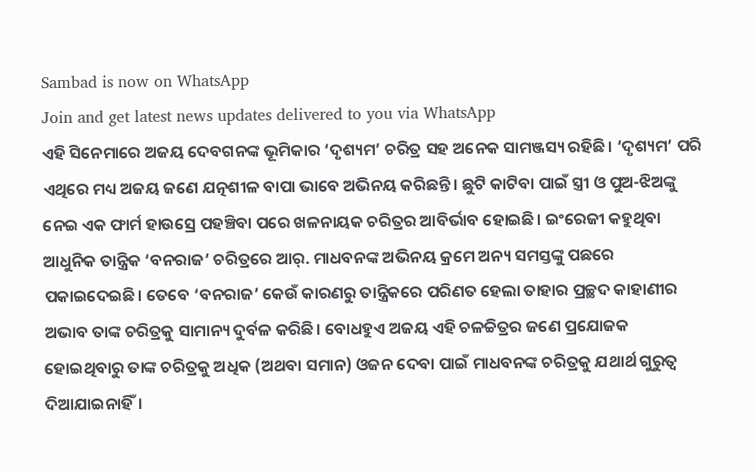Sambad is now on WhatsApp
Join and get latest news updates delivered to you via WhatsApp
ଏହି ସିନେମାରେ ଅଜୟ ଦେବଗନଙ୍କ ଭୂମିକାର ‘ଦୃଶ୍ୟମ’ ଚରିତ୍ର ସହ ଅନେକ ସାମଞ୍ଜସ୍ୟ ରହିଛି। ‘ଦୃଶ୍ୟମ’ ପରି ଏଥିରେ ମଧ୍ୟ ଅଜୟ ଜଣେ ଯତ୍ନଶୀଳ ବାପା ଭାବେ ଅଭିନୟ କରିଛନ୍ତି। ଛୁଟି କାଟିବା ପାଇଁ ସ୍ତ୍ରୀ ଓ ପୁଅ-ଝିଅଙ୍କୁ ନେଇ ଏକ ଫାର୍ମ ହାଉସ୍ରେ ପହଞ୍ଚିବା ପରେ ଖଳନାୟକ ଚରିତ୍ରର ଆବିର୍ଭାବ ହୋଇଛି। ଇଂରେଜୀ କହୁଥିବା ଆଧୁନିକ ତାନ୍ତ୍ରିକ ‘ବନରାଜ’ ଚରିତ୍ରରେ ଆର୍. ମାଧବନଙ୍କ ଅଭିନୟ କ୍ରମେ ଅନ୍ୟ ସମସ୍ତଙ୍କୁ ପଛରେ ପକାଇଦେଇଛି। ତେବେ ‘ବନରାଜ’ କେଉଁ କାରଣରୁ ତାନ୍ତ୍ରିକରେ ପରିଣତ ହେଲା ତାହାର ପ୍ରଚ୍ଛଦ କାହାଣୀର ଅଭାବ ତାଙ୍କ ଚରିତ୍ରକୁ ସାମାନ୍ୟ ଦୁର୍ବଳ କରିଛି। ବୋଧହୁଏ ଅଜୟ ଏହି ଚଳଚ୍ଚିତ୍ରର ଜଣେ ପ୍ରଯୋଜକ ହୋଇଥିବାରୁ ତାଙ୍କ ଚରିତ୍ରକୁ ଅଧିକ (ଅଥବା ସମାନ) ଓଜନ ଦେବା ପାଇଁ ମାଧବନଙ୍କ ଚରିତ୍ରକୁ ଯଥାର୍ଥ ଗୁରୁତ୍ବ ଦିଆଯାଇନାହିଁ।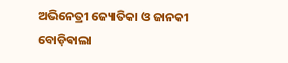ଅଭିନେତ୍ରୀ ଜ୍ୟୋତିକା ଓ ଜାନକୀ ବୋଡ଼ିଵାଲା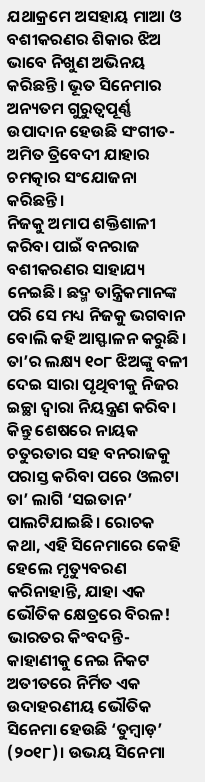ଯଥାକ୍ରମେ ଅସହାୟ ମାଆ ଓ ବଶୀକରଣର ଶିକାର ଝିଅ ଭାବେ ନିଖୁଣ ଅଭିନୟ କରିଛନ୍ତି। ଭୂତ ସିନେମାର ଅନ୍ୟତମ ଗୁରୁତ୍ବପୂର୍ଣ୍ଣ ଉପାଦାନ ହେଉଛି ସଂଗୀତ- ଅମିତ ତ୍ରିବେଦୀ ଯାହାର ଚମତ୍କାର ସଂଯୋଜନା କରିଛନ୍ତି।
ନିଜକୁ ଅମାପ ଶକ୍ତିଶାଳୀ କରିବା ପାଇଁ ବନରାଜ ବଶୀକରଣର ସାହାଯ୍ୟ ନେଇଛି। ଛଦ୍ମ ତାନ୍ତ୍ରିକମାନଙ୍କ ପରି ସେ ମଧ୍ୟ ନିଜକୁ ଭଗବାନ ବୋଲି କହି ଆସ୍ଫାଳନ କରୁଛି। ତା’ର ଲକ୍ଷ୍ୟ ୧୦୮ ଝିଅଙ୍କୁ ବଳୀ ଦେଇ ସାରା ପୃଥିବୀକୁ ନିଜର ଇଚ୍ଛା ଦ୍ବାରା ନିୟନ୍ତ୍ରଣ କରିବ। କିନ୍ତୁ ଶେଷରେ ନାୟକ ଚତୁରତାର ସହ ବନରାଜକୁ ପରାସ୍ତ କରିବା ପରେ ଓଲଟା ତା’ ଲାଗି ‘ସଇତାନ’ ପାଲଟିଯାଇଛି। ରୋଚକ କଥା, ଏହି ସିନେମାରେ କେହି ହେଲେ ମୃତ୍ୟୁବରଣ କରିନାହାନ୍ତି, ଯାହା ଏକ ଭୌତିକ କ୍ଷେତ୍ରରେ ବିରଳ! ଭାରତର କିଂବଦନ୍ତି-କାହାଣୀକୁ ନେଇ ନିକଟ ଅତୀତରେ ନିର୍ମିତ ଏକ ଉଦାହରଣୀୟ ଭୌତିକ ସିନେମା ହେଉଛି ‘ତୁମ୍ବାଡ଼’ (୨୦୧୮)। ଉଭୟ ସିନେମା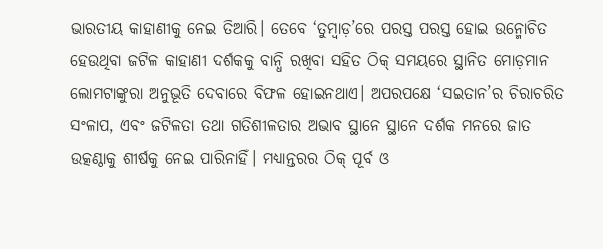ଭାରତୀୟ କାହାଣୀକୁ ନେଇ ତିଆରି। ତେବେ ‘ତୁମ୍ବାଡ଼’ରେ ପରସ୍ତ ପରସ୍ତ ହୋଇ ଉନ୍ମୋଚିତ ହେଉଥିବା ଜଟିଳ କାହାଣୀ ଦର୍ଶକକୁ ବାନ୍ଧି ରଖିବା ସହିତ ଠିକ୍ ସମୟରେ ସ୍ଥାନିତ ମୋଡ଼ମାନ ଲୋମଟାଙ୍କୁରା ଅନୁଭୂତି ଦେବାରେ ବିଫଳ ହୋଇନଥାଏ। ଅପରପକ୍ଷେ ‘ସଇତାନ’ର ଚିରାଚରିତ ସଂଳାପ, ଏବଂ ଜଟିଳତା ତଥା ଗତିଶୀଳତାର ଅଭାବ ସ୍ଥାନେ ସ୍ଥାନେ ଦର୍ଶକ ମନରେ ଜାତ ଉତ୍କଣ୍ଠାକୁ ଶୀର୍ଷକୁ ନେଇ ପାରିନାହିଁ। ମଧ୍ୟାନ୍ତରର ଠିକ୍ ପୂର୍ବ ଓ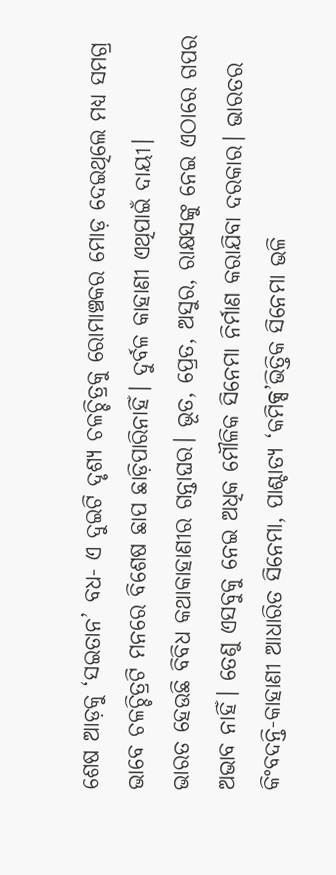ଶେଷ ଆଡ଼କୁ ‘ସଇତାନ’ ବଧ- ଏ ଦୁଇଟି ଦୃଶ୍ୟ ଚଳଚ୍ଚିତ୍ରକୁ ରୋମାଞ୍ଚକର ମୋଡ଼ ଦେଇଥିଲେ ମଧ୍ୟ ସମଗ୍ର ଭାବେ ଚଳଚ୍ଚିତ୍ରଟି ମନରେ ବିଶେଷ ଛାପ ଛାଡ଼ିପାରିନାହିଁ। ଦୁର୍ବଳ କାହାଣୀ ଏଥିପାଇଁ ଦାୟୀ।
ଭାରତ ହେଉଛି ବିବିଧ କଥାକାହାଣୀର ଗନ୍ତାଘର। ଭୂତ, ପ୍ରେତ, ଅସୁର, ରାକ୍ଷସଙ୍କୁ ନେଇ ଏଠାରେ ଗପର ଅଭାବ ନାହିଁ। ତେଣୁ ଏସବୁକୁ ନେଇ ଅଧିକ ମୌଳିକ ସିନେମା ନିର୍ମାଣ କରାଯିବା ଦରକାର। ଭାରତର କିଂବଦନ୍ତି-କାହାଣୀ ଆଧାରିତ ସିନେମା, ପାଶ୍ଚାତ୍ୟ ‘କମିକ୍ସ’ଭିତ୍ତିକ ସିନେମା ଭଳି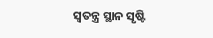ସ୍ବତନ୍ତ୍ର ସ୍ଥାନ ସୃଷ୍ଟି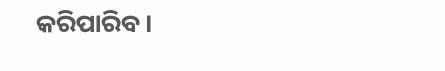କରିପାରିବ।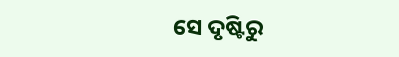ସେ ଦୃଷ୍ଟିରୁ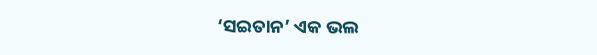‘ସଇତାନ’ ଏକ ଭଲ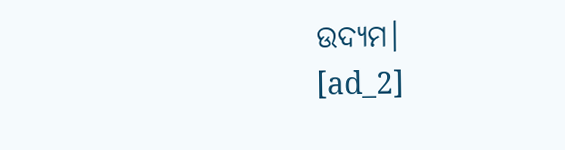ଉଦ୍ୟମ।
[ad_2]